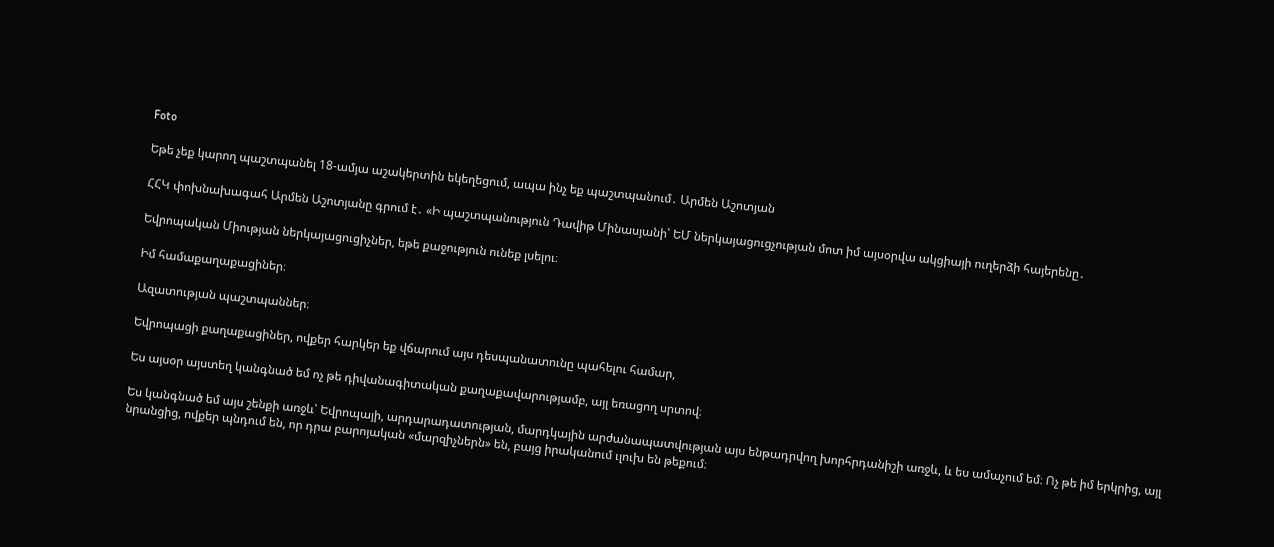Foto

Եթե չեք կարող պաշտպանել 18-ամյա աշակերտին եկեղեցում, ապա ինչ եք պաշտպանում․ Արմեն Աշոտյան

ՀՀԿ փոխնախագահ Արմեն Աշոտյանը գրում է․ «Ի պաշտպանություն Դավիթ Մինասյանի՝ ԵՄ ներկայացուցչության մոտ իմ այսօրվա ակցիայի ուղերձի հայերենը․

Եվրոպական Միության ներկայացուցիչներ, եթե քաջություն ունեք լսելու։

Իմ համաքաղաքացիներ։

Ազատության պաշտպաններ։

Եվրոպացի քաղաքացիներ, ովքեր հարկեր եք վճարում այս դեսպանատունը պահելու համար,

Ես այսօր այստեղ կանգնած եմ ոչ թե դիվանագիտական քաղաքավարությամբ, այլ եռացող սրտով։

Ես կանգնած եմ այս շենքի առջև՝ Եվրոպայի, արդարադատության, մարդկային արժանապատվության այս ենթադրվող խորհրդանիշի առջև, և ես ամաչում եմ։ Ոչ թե իմ երկրից, այլ նրանցից, ովքեր պնդում են, որ դրա բարոյական «մարզիչներն» են, բայց իրականում ւլուխ են թեքում։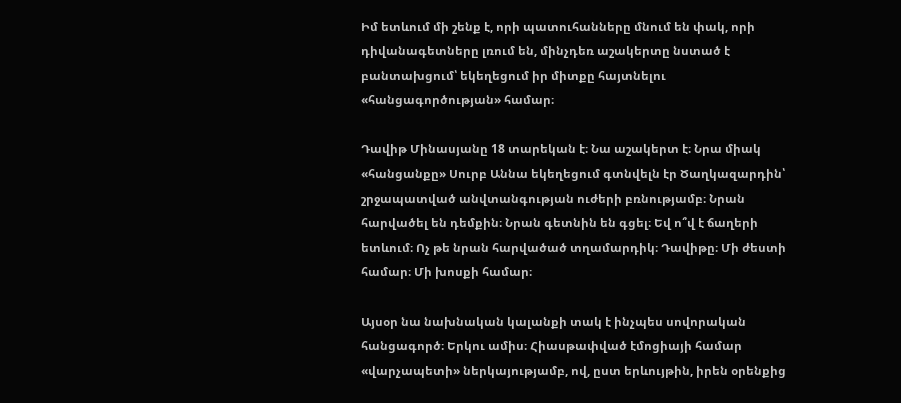Իմ ետևում մի շենք է, որի պատուհանները մնում են փակ, որի դիվանագետները լռում են, մինչդեռ աշակերտը նստած է բանտախցում՝ եկեղեցում իր միտքը հայտնելու «հանցագործության» համար։

Դավիթ Մինասյանը 18 տարեկան է։ Նա աշակերտ է։ Նրա միակ «հանցանքը» Սուրբ Աննա եկեղեցում գտնվելն էր Ծաղկազարդին՝ շրջապատված անվտանգության ուժերի բռնությամբ։ Նրան հարվածել են դեմքին։ Նրան գետնին են գցել։ Եվ ո՞վ է ճաղերի ետևում։ Ոչ թե նրան հարվածած տղամարդիկ։ Դավիթը։ Մի ժեստի համար։ Մի խոսքի համար։

Այսօր նա նախնական կալանքի տակ է ինչպես սովորական հանցագործ։ Երկու ամիս։ Հիասթափված էմոցիայի համար «վարչապետի» ներկայությամբ, ով, ըստ երևույթին, իրեն օրենքից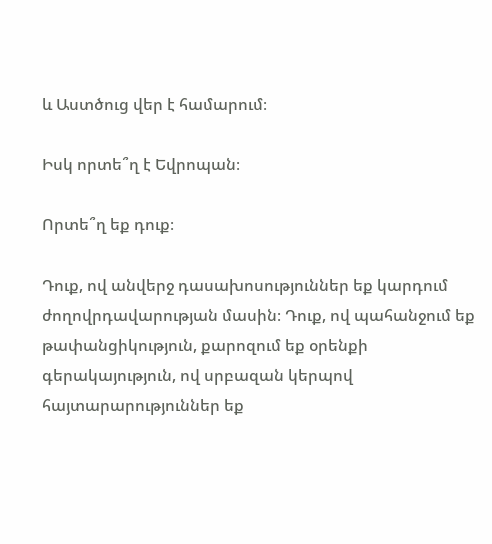և Աստծուց վեր է համարում։

Իսկ որտե՞ղ է Եվրոպան։

Որտե՞ղ եք դուք։

Դուք, ով անվերջ դասախոսություններ եք կարդում ժողովրդավարության մասին։ Դուք, ով պահանջում եք թափանցիկություն, քարոզում եք օրենքի գերակայություն, ով սրբազան կերպով հայտարարություններ եք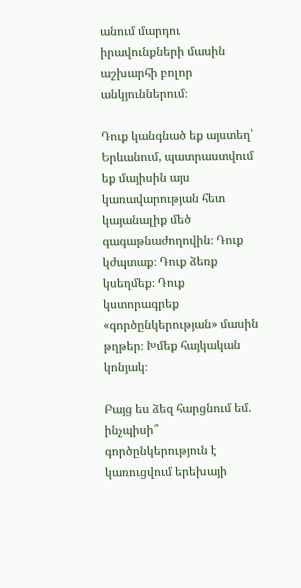անում մարդու իրավունքների մասին աշխարհի բոլոր անկյուններում։

Դուք կանգնած եք այստեղ՝ Երևանում, պատրաստվում եք մայիսին այս կառավարության հետ կայանալիք մեծ գագաթնաժողովին։ Դուք կժպտաք։ Դուք ձեռք կսեղմեք։ Դուք կստորագրեք «գործընկերության» մասին թղթեր։ Խմեք հայկական կոնյակ։

Բայց ես ձեզ հարցնում եմ. ինչպիսի՞ գործընկերություն է կառուցվում երեխայի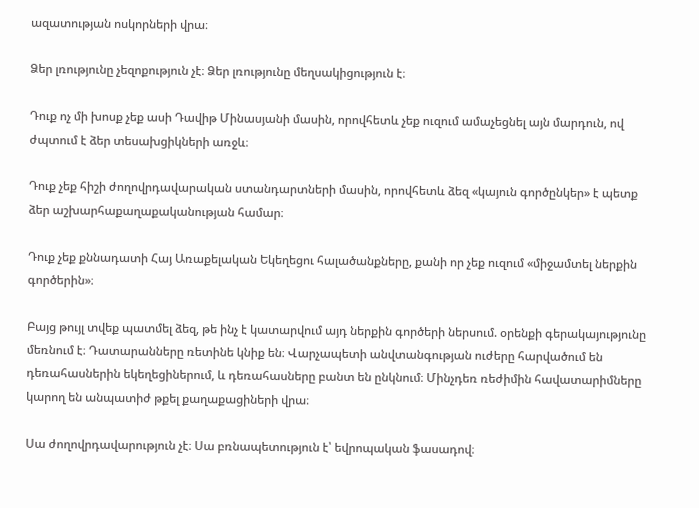ազատության ոսկորների վրա։

Ձեր լռությունը չեզոքություն չէ։ Ձեր լռությունը մեղսակիցություն է։

Դուք ոչ մի խոսք չեք ասի Դավիթ Մինասյանի մասին, որովհետև չեք ուզում ամաչեցնել այն մարդուն, ով ժպտում է ձեր տեսախցիկների առջև։

Դուք չեք հիշի ժողովրդավարական ստանդարտների մասին, որովհետև ձեզ «կայուն գործընկեր» է պետք ձեր աշխարհաքաղաքականության համար։

Դուք չեք քննադատի Հայ Առաքելական Եկեղեցու հալածանքները, քանի որ չեք ուզում «միջամտել ներքին գործերին»։

Բայց թույլ տվեք պատմել ձեզ, թե ինչ է կատարվում այդ ներքին գործերի ներսում. օրենքի գերակայությունը մեռնում է։ Դատարանները ռետինե կնիք են։ Վարչապետի անվտանգության ուժերը հարվածում են դեռահասներին եկեղեցիներում, և դեռահասները բանտ են ընկնում։ Մինչդեռ ռեժիմին հավատարիմները կարող են անպատիժ թքել քաղաքացիների վրա։

Սա ժողովրդավարություն չէ։ Սա բռնապետություն է՝ եվրոպական ֆասադով։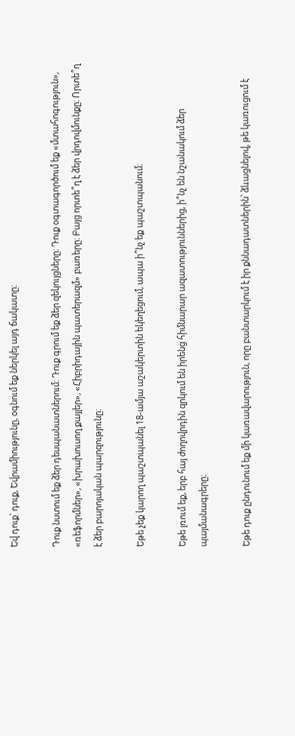Եվ դուք՝ դուք, Եվրամիությունը, օգնում եք ներկել այդ ճակատը։

Դուք նստում եք ձեր դեսպանատներում։ Դուք գրում եք ձեր զեկույցները։ Դուք օգտագործում եք «մտահոգություն», «ռեֆորմներ», «խրախուսող քայլեր», «Հիբրիդային պատերազմ» բառերը։ Բայց որտե՞ղ է ձեր վրդովմունքը։ Որտե՞ղ է ձեր բարոյական պարզությունը։

Եթե չեք կարող պաշտպանել 18-ամյա աշակերտին եկեղեցում, ապա ի՞նչ եք պաշտպանում։

Եթե լռում եք, երբ հայ ժողովրդին զրկում են իրենց հիմնարար ազատություններից, ի՞նչ են նշանակում ձեր պայմանագրերը։

Եթե դուք ընդունում եք մի կառավարություն, որը բանտարկում է իր քննադատներին՝ ձևացնելով, թե կառուցում է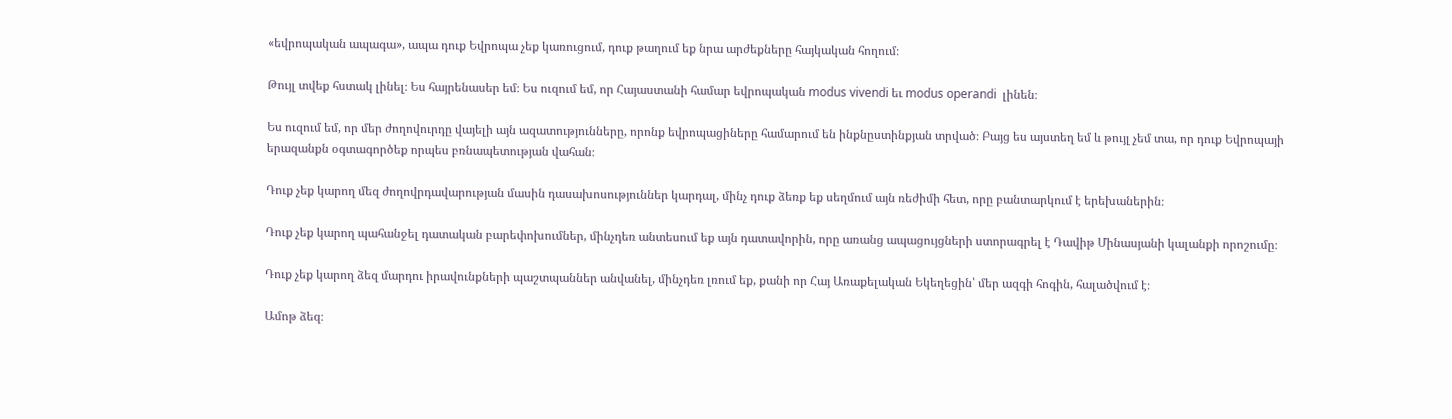«եվրոպական ապագա», ապա դուք Եվրոպա չեք կառուցում, դուք թաղում եք նրա արժեքները հայկական հողում։

Թույլ տվեք հստակ լինել։ Ես հայրենասեր եմ։ Ես ուզում եմ, որ Հայաստանի համար եվրոպական modus vivendi եւ modus operandi  լինեն։

Ես ուզում եմ, որ մեր ժողովուրդը վայելի այն ազատությունները, որոնք եվրոպացիները համարում են ինքնըստինքյան տրված։ Բայց ես այստեղ եմ և թույլ չեմ տա, որ դուք Եվրոպայի երազանքն օգտագործեք որպես բռնապետության վահան։

Դուք չեք կարող մեզ ժողովրդավարության մասին դասախոսություններ կարդալ, մինչ դուք ձեռք եք սեղմում այն ռեժիմի հետ, որը բանտարկում է երեխաներին։

Դուք չեք կարող պահանջել դատական բարեփոխումներ, մինչդեռ անտեսում եք այն դատավորին, որը առանց ապացույցների ստորագրել է Դավիթ Մինասյանի կալանքի որոշումը։

Դուք չեք կարող ձեզ մարդու իրավունքների պաշտպաններ անվանել, մինչդեռ լռում եք, քանի որ Հայ Առաքելական Եկեղեցին՝ մեր ազգի հոգին, հալածվում է։

Ամոթ ձեզ։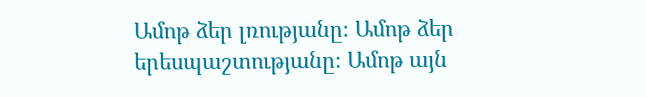Ամոթ ձեր լռությանը։ Ամոթ ձեր երեսպաշտությանը։ Ամոթ այն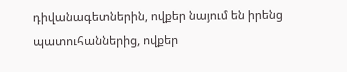դիվանագետներին, ովքեր նայում են իրենց պատուհաններից, ովքեր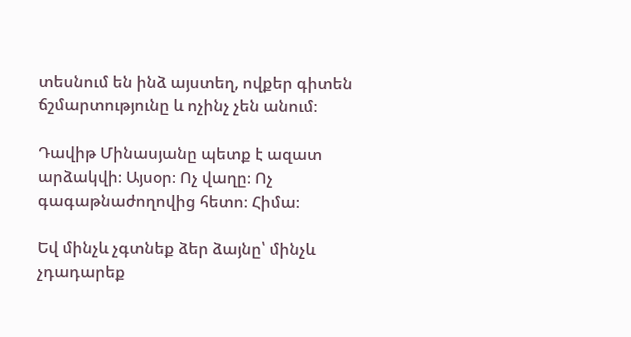տեսնում են ինձ այստեղ, ովքեր գիտեն ճշմարտությունը և ոչինչ չեն անում։

Դավիթ Մինասյանը պետք է ազատ արձակվի։ Այսօր։ Ոչ վաղը։ Ոչ գագաթնաժողովից հետո։ Հիմա։

Եվ մինչև չգտնեք ձեր ձայնը՝ մինչև չդադարեք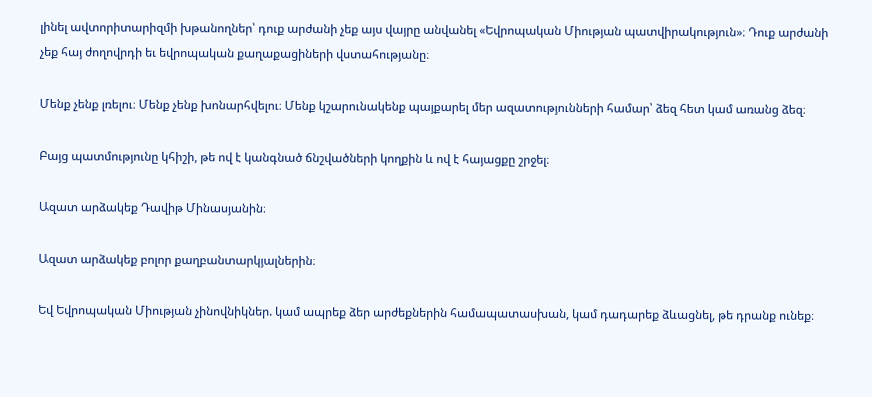լինել ավտորիտարիզմի խթանողներ՝ դուք արժանի չեք այս վայրը անվանել «Եվրոպական Միության պատվիրակություն»։ Դուք արժանի չեք հայ ժողովրդի եւ եվրոպական քաղաքացիների վստահությանը։

Մենք չենք լռելու։ Մենք չենք խոնարհվելու։ Մենք կշարունակենք պայքարել մեր ազատությունների համար՝ ձեզ հետ կամ առանց ձեզ։

Բայց պատմությունը կհիշի, թե ով է կանգնած ճնշվածների կողքին և ով է հայացքը շրջել։

Ազատ արձակեք Դավիթ Մինասյանին։

Ազատ արձակեք բոլոր քաղբանտարկյալներին։

Եվ Եվրոպական Միության չինովնիկներ. կամ ապրեք ձեր արժեքներին համապատասխան, կամ դադարեք ձևացնել, թե դրանք ունեք։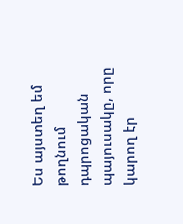Ես այստեղ եմ թողնում դպրոցական պայուսակը, որը կարող էր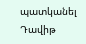պատկանել Դավիթ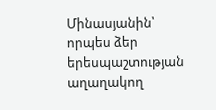Մինասյանին՝ որպես ձեր երեսպաշտության աղաղակող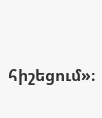հիշեցում»։